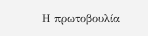Η πρωτοβουλία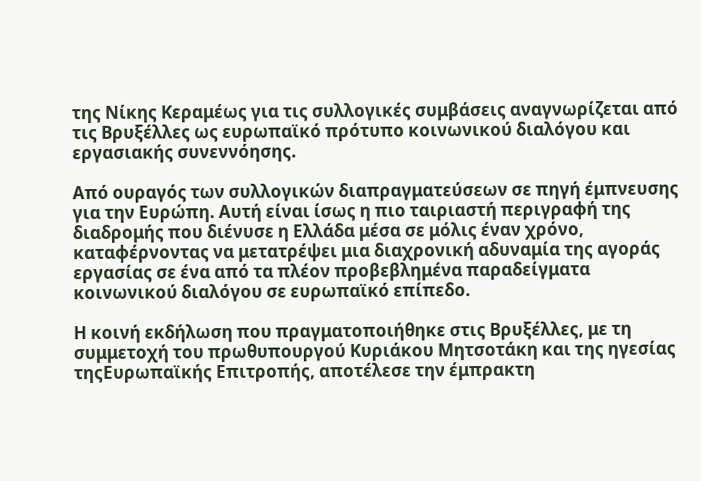της Νίκης Κεραμέως για τις συλλογικές συμβάσεις αναγνωρίζεται από τις Βρυξέλλες ως ευρωπαϊκό πρότυπο κοινωνικού διαλόγου και εργασιακής συνεννόησης.

Από ουραγός των συλλογικών διαπραγματεύσεων σε πηγή έμπνευσης για την Ευρώπη. Αυτή είναι ίσως η πιο ταιριαστή περιγραφή της διαδρομής που διένυσε η Ελλάδα μέσα σε μόλις έναν χρόνο, καταφέρνοντας να μετατρέψει μια διαχρονική αδυναμία της αγοράς εργασίας σε ένα από τα πλέον προβεβλημένα παραδείγματα κοινωνικού διαλόγου σε ευρωπαϊκό επίπεδο.

Η κοινή εκδήλωση που πραγματοποιήθηκε στις Βρυξέλλες, με τη συμμετοχή του πρωθυπουργού Κυριάκου Μητσοτάκη και της ηγεσίας τηςΕυρωπαϊκής Επιτροπής, αποτέλεσε την έμπρακτη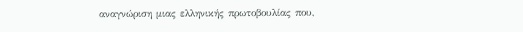αναγνώριση μιας ελληνικής πρωτοβουλίας που,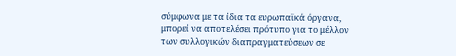σύμφωνα με τα ίδια τα ευρωπαϊκά όργανα, μπορεί να αποτελέσει πρότυπο για το μέλλον των συλλογικών διαπραγματεύσεων σε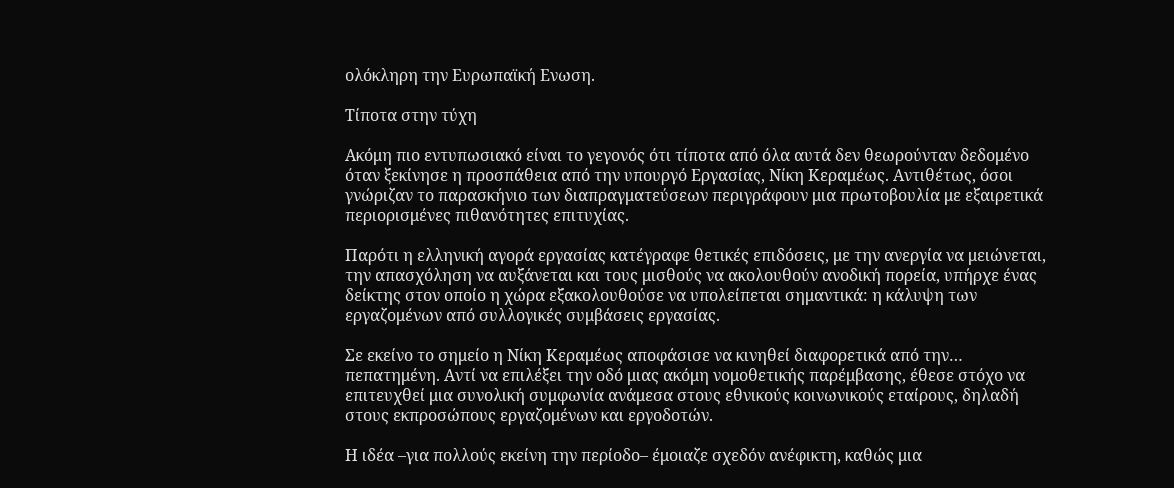ολόκληρη την Ευρωπαϊκή Ενωση.

Τίποτα στην τύχη

Ακόμη πιο εντυπωσιακό είναι το γεγονός ότι τίποτα από όλα αυτά δεν θεωρούνταν δεδομένο όταν ξεκίνησε η προσπάθεια από την υπουργό Εργασίας, Νίκη Κεραμέως. Αντιθέτως, όσοι γνώριζαν το παρασκήνιο των διαπραγματεύσεων περιγράφουν μια πρωτοβουλία με εξαιρετικά περιορισμένες πιθανότητες επιτυχίας.

Παρότι η ελληνική αγορά εργασίας κατέγραφε θετικές επιδόσεις, με την ανεργία να μειώνεται, την απασχόληση να αυξάνεται και τους μισθούς να ακολουθούν ανοδική πορεία, υπήρχε ένας δείκτης στον οποίο η χώρα εξακολουθούσε να υπολείπεται σημαντικά: η κάλυψη των εργαζομένων από συλλογικές συμβάσεις εργασίας.

Σε εκείνο το σημείο η Νίκη Κεραμέως αποφάσισε να κινηθεί διαφορετικά από την… πεπατημένη. Αντί να επιλέξει την οδό μιας ακόμη νομοθετικής παρέμβασης, έθεσε στόχο να επιτευχθεί μια συνολική συμφωνία ανάμεσα στους εθνικούς κοινωνικούς εταίρους, δηλαδή στους εκπροσώπους εργαζομένων και εργοδοτών.

Η ιδέα –για πολλούς εκείνη την περίοδο– έμοιαζε σχεδόν ανέφικτη, καθώς μια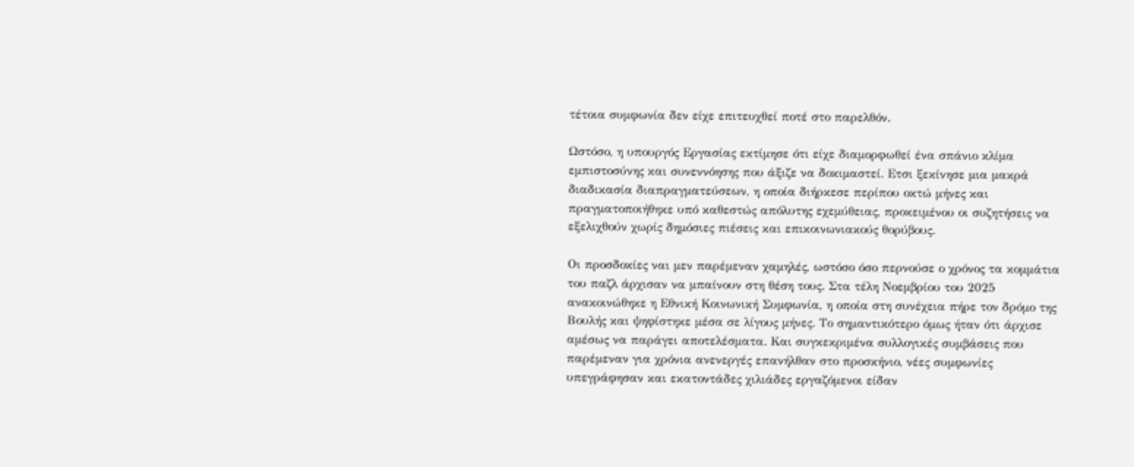τέτοια συμφωνία δεν είχε επιτευχθεί ποτέ στο παρελθόν.

Ωστόσο, η υπουργός Εργασίας εκτίμησε ότι είχε διαμορφωθεί ένα σπάνιο κλίμα εμπιστοσύνης και συνεννόησης που άξιζε να δοκιμαστεί. Ετσι ξεκίνησε μια μακρά διαδικασία διαπραγματεύσεων, η οποία διήρκεσε περίπου οκτώ μήνες και πραγματοποιήθηκε υπό καθεστώς απόλυτης εχεμύθειας, προκειμένου οι συζητήσεις να εξελιχθούν χωρίς δημόσιες πιέσεις και επικοινωνιακούς θορύβους.

Οι προσδοκίες ναι μεν παρέμεναν χαμηλές, ωστόσο όσο περνούσε ο χρόνος τα κομμάτια του παζλ άρχισαν να μπαίνουν στη θέση τους. Στα τέλη Νοεμβρίου του 2025 ανακοινώθηκε η Εθνική Κοινωνική Συμφωνία, η οποία στη συνέχεια πήρε τον δρόμο της Βουλής και ψηφίστηκε μέσα σε λίγους μήνες. Το σημαντικότερο όμως ήταν ότι άρχισε αμέσως να παράγει αποτελέσματα. Και συγκεκριμένα συλλογικές συμβάσεις που παρέμεναν για χρόνια ανενεργές επανήλθαν στο προσκήνιο, νέες συμφωνίες υπεγράφησαν και εκατοντάδες χιλιάδες εργαζόμενοι είδαν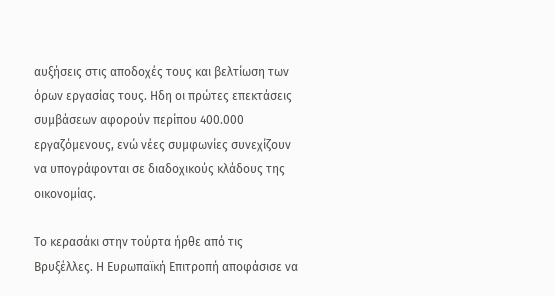αυξήσεις στις αποδοχές τους και βελτίωση των όρων εργασίας τους. Ηδη οι πρώτες επεκτάσεις συμβάσεων αφορούν περίπου 400.000 εργαζόμενους, ενώ νέες συμφωνίες συνεχίζουν να υπογράφονται σε διαδοχικούς κλάδους της οικονομίας.

Το κερασάκι στην τούρτα ήρθε από τις Βρυξέλλες. Η Ευρωπαϊκή Επιτροπή αποφάσισε να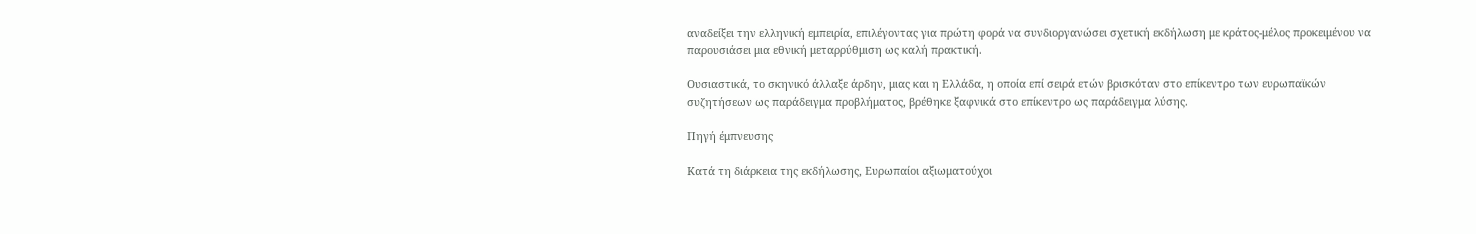αναδείξει την ελληνική εμπειρία, επιλέγοντας για πρώτη φορά να συνδιοργανώσει σχετική εκδήλωση με κράτος-μέλος προκειμένου να παρουσιάσει μια εθνική μεταρρύθμιση ως καλή πρακτική.

Ουσιαστικά, το σκηνικό άλλαξε άρδην, μιας και η Ελλάδα, η οποία επί σειρά ετών βρισκόταν στο επίκεντρο των ευρωπαϊκών συζητήσεων ως παράδειγμα προβλήματος, βρέθηκε ξαφνικά στο επίκεντρο ως παράδειγμα λύσης.

Πηγή έμπνευσης

Κατά τη διάρκεια της εκδήλωσης, Ευρωπαίοι αξιωματούχοι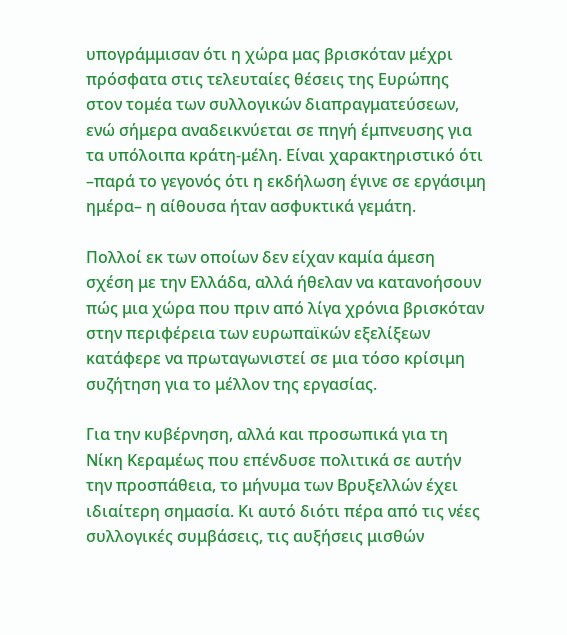υπογράμμισαν ότι η χώρα μας βρισκόταν μέχρι πρόσφατα στις τελευταίες θέσεις της Ευρώπης στον τομέα των συλλογικών διαπραγματεύσεων, ενώ σήμερα αναδεικνύεται σε πηγή έμπνευσης για τα υπόλοιπα κράτη-μέλη. Είναι χαρακτηριστικό ότι –παρά το γεγονός ότι η εκδήλωση έγινε σε εργάσιμη ημέρα– η αίθουσα ήταν ασφυκτικά γεμάτη.

Πολλοί εκ των οποίων δεν είχαν καμία άμεση σχέση με την Ελλάδα, αλλά ήθελαν να κατανοήσουν πώς μια χώρα που πριν από λίγα χρόνια βρισκόταν στην περιφέρεια των ευρωπαϊκών εξελίξεων κατάφερε να πρωταγωνιστεί σε μια τόσο κρίσιμη συζήτηση για το μέλλον της εργασίας.

Για την κυβέρνηση, αλλά και προσωπικά για τη Νίκη Κεραμέως που επένδυσε πολιτικά σε αυτήν την προσπάθεια, το μήνυμα των Βρυξελλών έχει ιδιαίτερη σημασία. Κι αυτό διότι πέρα από τις νέες συλλογικές συμβάσεις, τις αυξήσεις μισθών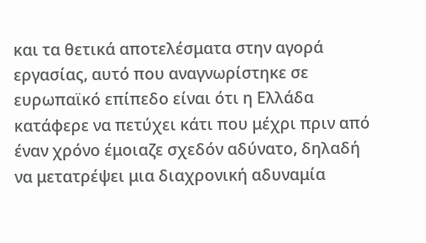και τα θετικά αποτελέσματα στην αγορά εργασίας, αυτό που αναγνωρίστηκε σε ευρωπαϊκό επίπεδο είναι ότι η Ελλάδα κατάφερε να πετύχει κάτι που μέχρι πριν από έναν χρόνο έμοιαζε σχεδόν αδύνατο, δηλαδή να μετατρέψει μια διαχρονική αδυναμία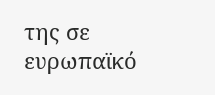της σε ευρωπαϊκό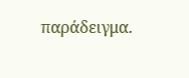παράδειγμα.